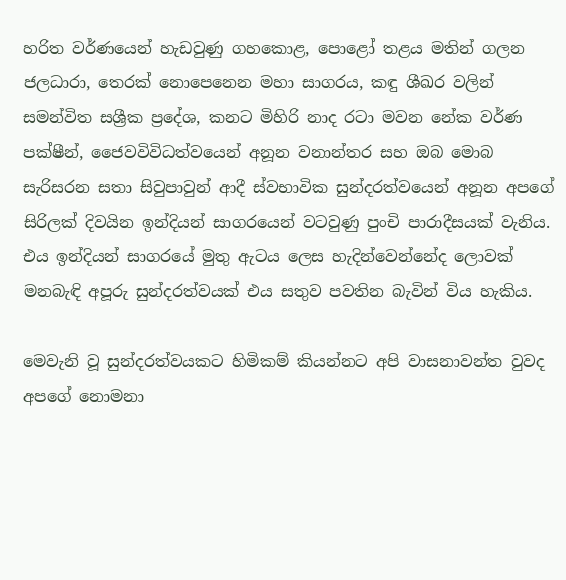හරිත වර්ණයෙන් හැඩවුණු ගහකොළ, පොළෝ තළය මතින් ගලන ජලධාරා, තෙරක් නොපෙනෙන මහා සාගරය, කඳු ශීඛර වලින් සමන්විත සශ්‍රීක ප්‍රදේශ, කනට මිහිරි නාද රටා මවන නේක වර්ණ පක්ෂීන්, ජෛවවිවිධත්වයෙන් අනූන වනාන්තර සහ ඔබ මොබ සැරිසරන සතා සිවුපාවුන් ආදී ස්වභාවික සුන්දරත්වයෙන් අනූන අපගේ සිරිලක් දිවයින ඉන්දියන් සාගරයෙන් වටවුණු පුංචි පාරාදීසයක් වැනිය. එය ඉන්දියන් සාගරයේ මුතු ඇටය ලෙස හැදින්වෙන්නේද ලොවක් මනබැඳි අපූරු සුන්දරත්වයක් එය සතුව පවතින බැවින් විය හැකිය.

මෙවැනි වූ සුන්දරත්වයකට හිමිකම් කියන්නට අපි වාසනාවන්ත වුවද අපගේ නොමනා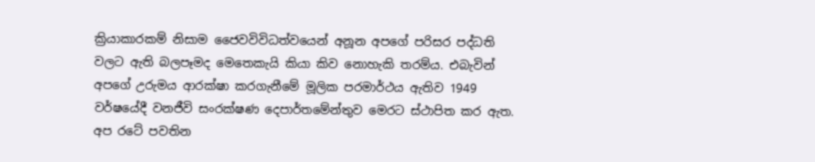ක්‍රියාකාරකම් නිසාම ජෛවවිවිධත්වයෙන් අනූන අපගේ පරිසර පද්ධති වලට ඇති බලපෑමද මෙතෙකැයි කියා කිව නොහැකි තරම්ය. එබැවින් අපගේ උරුමය ආරක්ෂා කරගැනීමේ මූලික පරමාර්ථය ඇතිව 1949 වර්ෂයේදී වනජීවි සංරක්ෂණ දෙපාර්තමේන්තුව මෙරට ස්ථාපිත කර ඇත. අප රටේ පවතින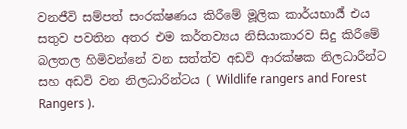වනජීවි සම්පත් සංරක්ෂණය කිරීමේ මූලික කාර්යභාර්‍ය් එය සතුව පවතින අතර එම කර්තව්‍යය නිසියාකාරව සිදු කිරීමේ බලතල හිමිවන්නේ වන සත්ත්ව අඩවි ආරක්ෂක නිලධාරීන්ට සහ අඩවි වන නිලධාරින්ටය ( Wildlife rangers and Forest Rangers ).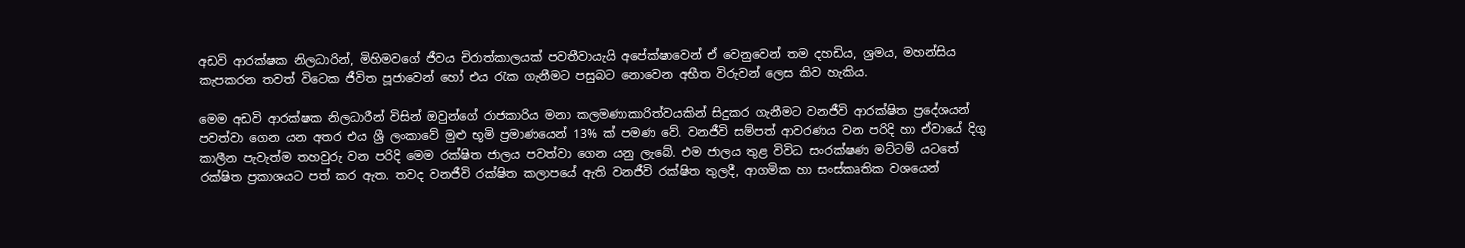අඩවි ආරක්ෂක නිලධාරින්, මිහිමවගේ ජීවය චිරාත්කාලයක් පවතීවායැයි අපේක්ෂාවෙන් ඒ වෙනුවෙන් තම දහඩිය, ශ්‍රමය, මහන්සිය කැපකරන තවත් විටෙක ජීවිත පූජාවෙන් හෝ එය රැක ගැනීමට පසුබට නොවෙන අභීත විරුවන් ලෙස කිව හැකිය.

මෙම අඩවි ආරක්ෂක නිලධාරීන් විසින් ඔවුන්ගේ රාජකාරිය මනා කලමණාකාරිත්වයකින් සිදුකර ගැනීමට වනජීවි ආරක්ෂිත ප්‍රදේශයන් පවත්වා ගෙන යන අතර එය ශ්‍රී ලංකාවේ මුළු භූමි ප්‍රමාණයෙන් 13% ක් පමණ වේ. වනජීවි සම්පත් ආවරණය වන පරිදි හා ඒවායේ දිගු කාලීන පැවැත්ම තහවුරු වන පරිදි මෙම රක්ෂිත ජාලය පවත්වා ගෙන යනු ලැබේ. එම ජාලය තුළ විවිධ සංරක්ෂණ මට්ටම් යටතේ රක්ෂිත ප්‍රකාශයට පත් කර ඇත. තවද වනජීවි රක්ෂිත කලාපයේ ඇති වනජීවි රක්ෂිත තුලදී, ආගමික හා සංස්කෘතික වශයෙන්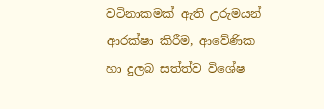වටිනාකමක් ඇති උරුමයන් ආරක්ෂා කිරීම, ආවේණික හා දුලබ සත්ත්ව විශේෂ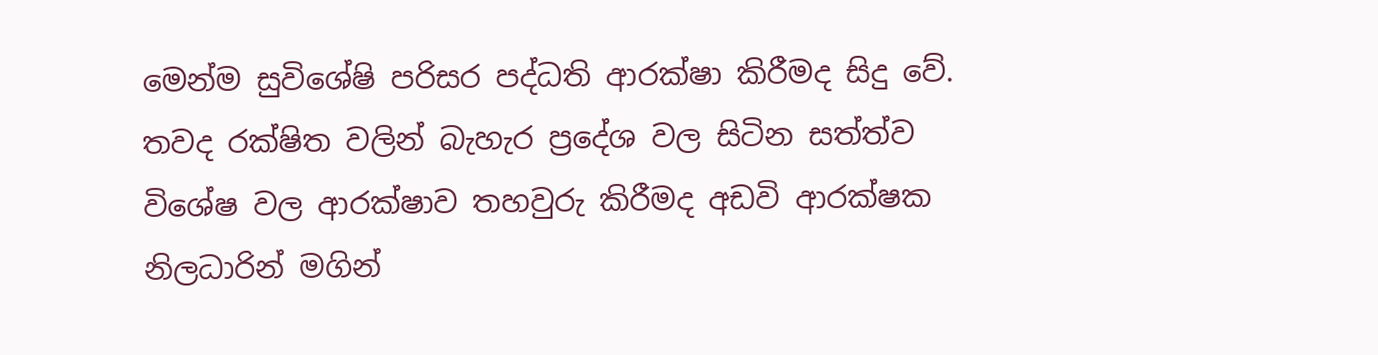මෙන්ම සුවිශේෂි පරිසර පද්ධති ආරක්ෂා කිරීමද සිදු වේ. තවද රක්ෂිත වලින් බැහැර ප්‍රදේශ වල සිටින සත්ත්ව විශේෂ වල ආරක්ෂාව තහවුරු කිරීමද අඩවි ආරක්ෂක නිලධාරින් මගින්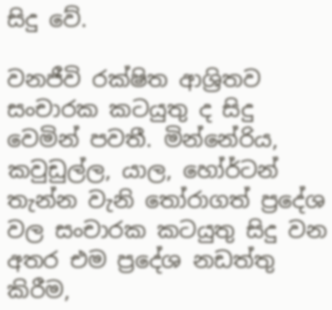සිදු වේ.

වනජීවි රක්ෂිත ආශ්‍රිතව සංචාරක කටයුතු ද සිදු වෙමින් පවතී. මින්නේරිය, කවුඩුල්ල, යාල, හෝර්ටන් තැන්න වැනි තෝරාගත් ප්‍රදේශ වල සංචාරක කටයුතු සිදු වන අතර එම ප්‍රදේශ නඩත්තු කිරීම,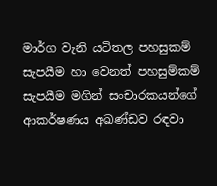මාර්ග වැනි යටිතල පහසුකම් සැපයීම හා වෙනත් පහසුම්කම් සැපයීම මගින් සංචාරකයන්ගේ ආකර්ෂණය අඛණ්ඩව රඳවා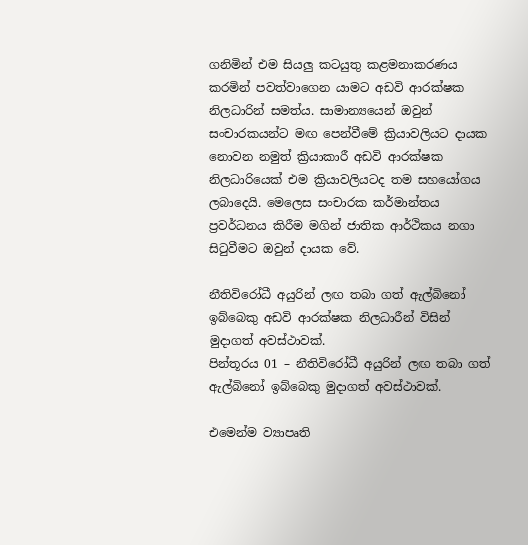ගනිමින් එම සියලු කටයුතු කළමනාකරණය කරමින් පවත්වාගෙන යාමට අඩවි ආරක්ෂක නිලධාරින් සමත්ය. සාමාන්‍යයෙන් ඔවුන් සංචාරකයන්ට මඟ පෙන්වීමේ ක්‍රියාවලියට දායක නොවන නමුත් ක්‍රියාකාරී අඩවි ආරක්ෂක නිලධාරියෙක් එම ක්‍රියාවලියටද තම සහයෝගය ලබාදෙයි. මෙලෙස සංචාරක කර්මාන්තය ප්‍රවර්ධනය කිරීම මගින් ජාතික ආර්ථිකය නගා සිටුවීමට ඔවුන් දායක වේ.

නීතිවිරෝධී අයුරින් ලඟ තබා ගත් ඇල්බිනෝ ඉබ්බෙකු අඩවි ආරක්ෂක නිලධාරීන් විසින් මුදාගත් අවස්ථාවක්.
පින්තූරය 01 – නීතිවිරෝධී අයුරින් ලඟ තබා ගත් ඇල්බිනෝ ඉබ්බෙකු මුදාගත් අවස්ථාවක්.

එමෙන්ම ව්‍යාපෘති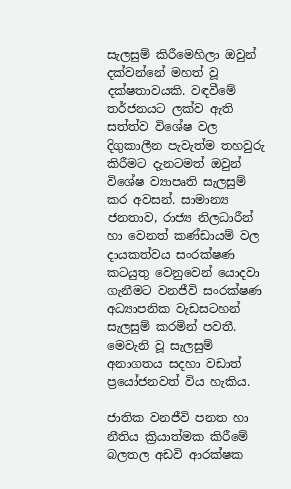සැලසුම් කිරීමෙහිලා ඔවුන් දක්වන්නේ මහත් වූ දක්ෂතාවයකි. වඳවීමේ තර්ජනයට ලක්ව ඇති සත්ත්ව විශේෂ වල දිගුකාලීන පැවැත්ම තහවුරු කිරීමට දැනටමත් ඔවුන් විශේෂ ව්‍යාපෘති සැලසුම් කර අවසන්. සාමාන්‍ය ජනතාව, රාජ්‍ය නිලධාරීන්  හා වෙනත් කණ්ඩායම් වල දායකත්වය සංරක්ෂණ කටයුතු වෙනුවෙන් යොදවා ගැනීමට වනජීවි සංරක්ෂණ අධ්‍යාපනික වැඩසටහන් සැලසුම් කරමින් පවතී. මෙවැනි වූ සැලසුම් අනාගතය සදහා වඩාත් ප්‍රයෝජනවත් විය හැකිය.

ජාතික වනජීවි පනත හා නීතිය ක්‍රියාත්මක කිරීමේ බලතල අඩවි ආරක්ෂක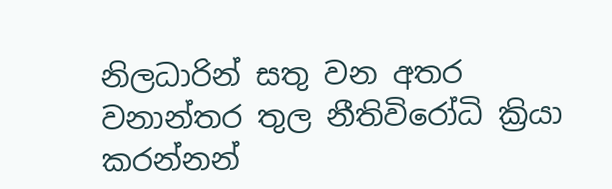නිලධාරින් සතු වන අතර වනාන්තර තුල නීතිවිරෝධි ක්‍රියා කරන්නන්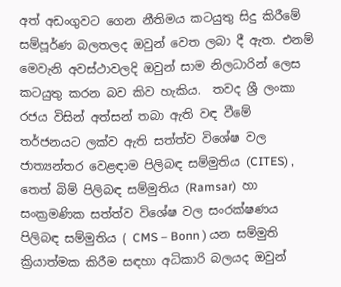අත් අඩංගුවට ගෙන නීතිමය කටයුතු සිදු කිරීමේ සම්පූර්ණ බලතලද ඔවුන් වෙත ලබා දී ඇත. එනම් මෙවැනි අවස්ථාවලදි ඔවුන් සාම නිලධාරින් ලෙස කටයුතු කරන බව කිව හැකිය.  තවද ශ්‍රී ලංකා රජය විසින් අත්සන් තබා ඇති වඳ වීමේ තර්ජනයට ලක්ව ඇති සත්ත්ව විශේෂ වල ජාත්‍යන්තර වෙළඳාම පිලිබඳ සම්මුතිය (CITES) , තෙත් බිම් පිලිබඳ සම්මුතිය (Ramsar)  හා සංක්‍රමණික සත්ත්ව විශේෂ වල සංරක්ෂණය පිලිබඳ සම්මුතිය ( CMS – Bonn ) යන සම්මුති ක්‍රියාත්මක කිරීම සඳහා අධිකාරි බලයද ඔවුන්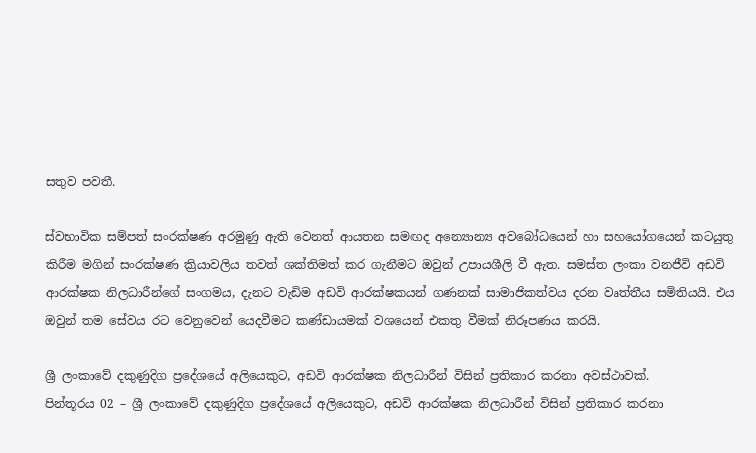සතුව පවතී.

ස්වභාවික සම්පත් සංරක්ෂණ අරමුණු ඇති වෙනත් ආයතන සමඟද අන්‍යොන්‍ය අවබෝධයෙන් හා සහයෝගයෙන් කටයුතු කිරීම මගින් සංරක්ෂණ ක්‍රියාවලිය තවත් ශක්තිමත් කර ගැනීමට ඔවුන් උපායශීලි වී ඇත. සමස්ත ලංකා වනජීවි අඩවි ආරක්ෂක නිලධාරීන්ගේ සංගමය, දැනට වැඩිම අඩවි ආරක්ෂකයන් ගණනක් සාමාජිකත්වය දරන වෘත්තීය සමිතියයි. එය ඔවුන් තම සේවය රට වෙනුවෙන් යෙදවීමට කණ්ඩායමක් වශයෙන් එකතු වීමක් නිරූපණය කරයි.

ශ්‍රී ලංකාවේ දකුණුදිග ප්‍රදේශයේ අලියෙකුට, අඩවි ආරක්ෂක නිලධාරීන් විසින් ප්‍රතිකාර කරනා අවස්ථාවක්.
පින්තූරය 02 – ශ්‍රී ලංකාවේ දකුණුදිග ප්‍රදේශයේ අලියෙකුට, අඩවි ආරක්ෂක නිලධාරීන් විසින් ප්‍රතිකාර කරනා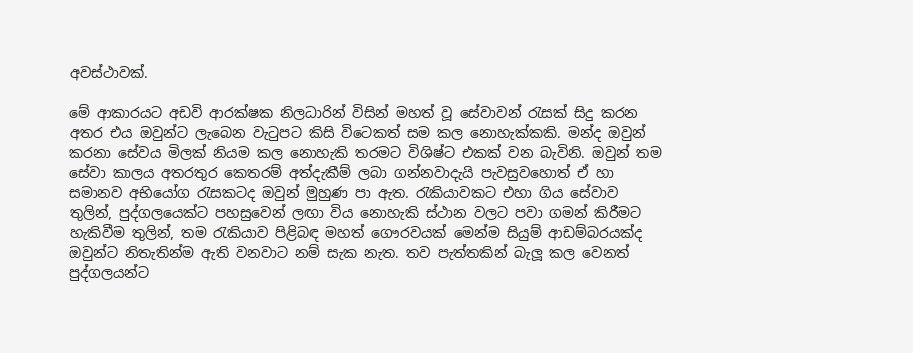අවස්ථාවක්.

මේ ආකාරයට අඩවි ආරක්ෂක නිලධාරින් විසින් මහත් වූ සේවාවන් රැසක් සිදු කරන  අතර එය ඔවුන්ට ලැබෙන වැටුපට කිසි විටෙකත් සම කල නොහැක්කකි. මන්ද ඔවුන් කරනා සේවය මිලක් නියම කල නොහැකි තරමට විශිෂ්ට එකක් වන බැවිනි. ඔවුන් තම සේවා කාලය අතරතුර කෙතරම් අත්දැකීම් ලබා ගන්නවාදැයි පැවසුවහොත් ඒ හා සමානව අභියෝග රැසකටද ඔවුන් මුහුණ පා ඇත. රැකියාවකට එහා ගිය සේවාව තුලින්, පුද්ගලයෙක්ට පහසුවෙන් ලඟා විය නොහැකි ස්ථාන වලට පවා ගමන් කිරීමට හැකිවීම තුලින්, තම රැකියාව පිළිබඳ මහත් ගෞරවයක් මෙන්ම සියුම් ආඩම්බරයක්ද ඔවුන්ට නිතැතින්ම ඇති වනවාට නම් සැක නැත. තව පැත්තකින් බැලූ කල වෙනත් පුද්ගලයන්ට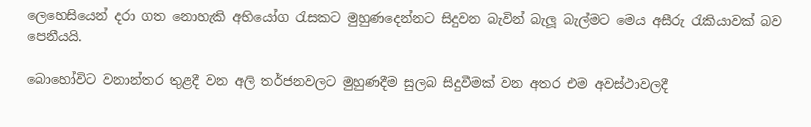ලෙහෙසියෙන් දරා ගත නොහැකි අභියෝග රැසකට මුහුණදෙන්නට සිදුවන බැවින් බැලූ බැල්මට මෙය අසීරු රැකියාවක් බව පෙනීයයි.

බොහෝවිට වනාන්තර තුළදී වන අලි තර්ජනවලට මුහුණදීම සුලබ සිදුවීමක් වන අතර එම අවස්ථාවලදී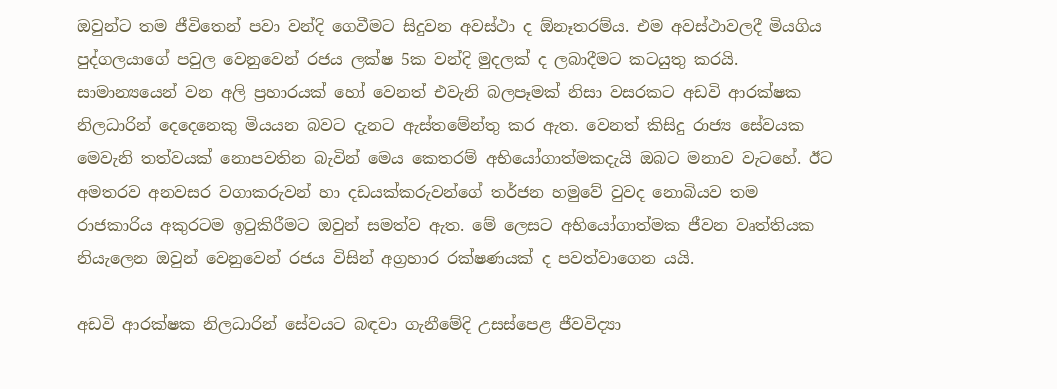ඔවුන්ට තම ජීවිතෙන් පවා වන්දි ගෙවීමට සිදුවන අවස්ථා ද ඕනෑතරම්ය. එම අවස්ථාවලදී මියගිය පුද්ගලයාගේ පවුල වෙනුවෙන් රජය ලක්ෂ 5ක වන්දි මුදලක් ද ලබාදීමට කටයුතු කරයි. සාමාන්‍යයෙන් වන අලි ප්‍රහාරයක් හෝ වෙනත් එවැනි බලපෑමක් නිසා වසරකට අඩවි ආරක්ෂක නිලධාරින් දෙදෙනෙකු මියයන බවට දැනට ඇස්තමේන්තු කර ඇත. වෙනත් කිසිදු රාජ්‍ය සේවයක මෙවැනි තත්වයක් නොපවතින බැවින් මෙය කෙතරම් අභියෝගාත්මකදැයි ඔබට මනාව වැටහේ. ඊට අමතරව අනවසර වගාකරුවන් හා දඩයක්කරුවන්ගේ තර්ජන හමුවේ වුවද නොබියව තම රාජකාරිය අකුරටම ඉටුකිරීමට ඔවුන් සමත්ව ඇත. මේ ලෙසට අභියෝගාත්මක ජීවන වෘත්තියක නියැලෙන ඔවුන් වෙනුවෙන් රජය විසින් අග්‍රහාර රක්ෂණයක් ද පවත්වාගෙන යයි.

අඩවි ආරක්ෂක නිලධාරින් සේවයට බඳවා ගැනීමේදි උසස්පෙළ ජීවවිද්‍යා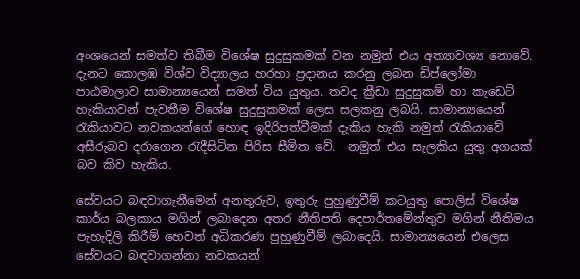අංශයෙන් සමත්ව තිබීම විශේෂ සුදුසුකමක් වන නමුත් එය අත්‍යාවශ්‍ය නොවේ. දැනට කොලඹ විශ්ව විද්‍යාලය හරහා ප්‍රදානය කරනු ලබන ඩිප්ලෝමා පාඨමාලාව සාමාන්‍යයෙන් සමත් විය යුතුය. තවද ක්‍රීඩා සුදුසුකම් හා කැඩෙට් හැකියාවන් පැවතීම විශේෂ සුදුසුකමක් ලෙස සලකනු ලබයි. සාමාන්‍යයෙන් රැකියාවට නවකයන්ගේ හොඳ ඉදිරිපත්වීමක් දැකිය හැකි නමුත් රැකියාවේ අසීරුබව දරාගෙන රැදීසිටින පිරිස සීමිත වේ.  නමුත් එය සැලකිය යුතු අගයක් බව කිව හැකිය.

සේවයට බඳවාගැනීමෙන් අනතුරුව, ඉතුරු පුහුණුවීම් කටයුතු පොලිස් විශේෂ කාර්ය බලකාය මගින් ලබාදෙන අතර නීතිපති දෙපාර්තමේන්තුව මගින් නීතිමය පැහැදිලි කිරීම් හෙවත් අධිකරණ පුහුණුවීම් ලබාදෙයි. සාමාන්‍යයෙන් එලෙස සේවයට බඳවාගන්නා නවකයන්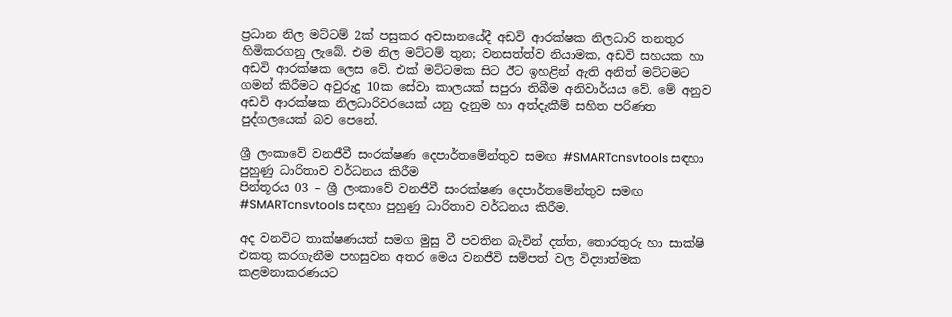ප්‍රධාන නිල මට්ටම් 2ක් පසුකර අවසානයේදී අඩවි ආරක්ෂක නිලධාරි තනතුර හිමිකරගනු ලැබේ. එම නිල මට්ටම් තුන; වනසත්ත්ව නියාමක, අඩවි සහයක හා අඩවි ආරක්ෂක ලෙස වේ. එක් මට්ටමක සිට ඊට ඉහළින් ඇති අනිත් මට්ටමට ගමන් කිරීමට අවුරුදු 10ක සේවා කාලයක් සපුරා තිබීම අනිවාර්යය වේ. මේ අනුව අඩවි ආරක්ෂක නිලධාරිවරයෙක් යනු දැනුම හා අත්දැකීම් සහිත පරිණත පුද්ගලයෙක් බව පෙනේ.

ශ්‍රී ලංකාවේ වනජීවී සංරක්ෂණ දෙපාර්තමේන්තුව සමඟ #SMARTcnsvtools සඳහා පුහුණු ධාරිතාව වර්ධනය කිරීම
පින්තූරය 03 – ශ්‍රී ලංකාවේ වනජීවී සංරක්ෂණ දෙපාර්තමේන්තුව සමඟ #SMARTcnsvtools සඳහා පුහුණු ධාරිතාව වර්ධනය කිරීම.

අද වනවිට තාක්ෂණයත් සමග මුසු වී පවතින බැවින් දත්ත, තොරතුරු හා සාක්ෂි එකතු කරගැනීම පහසුවන අතර මෙය වනජීවි සම්පත් වල විද්‍යාත්මක කළමනාකරණයට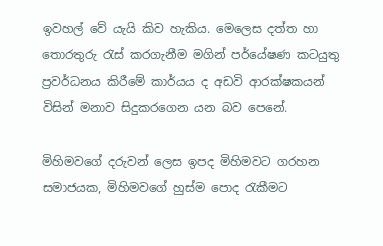ඉවහල් වේ යැයි කිව හැකිය. මෙලෙස දත්ත හා තොරතුරු රැස් කරගැනීම මගින් පර්යේෂණ කටයුතු ප්‍රවර්ධනය කිරීමේ කාර්යය ද අඩවි ආරක්ෂකයන් විසින් මනාව සිදුකරගෙන යන බව පෙනේ.

මිහිමවගේ දරුවන් ලෙස ඉපද මිහිමවට ගරහන සමාජයක, මිහිමවගේ හුස්ම පොද රැකීමට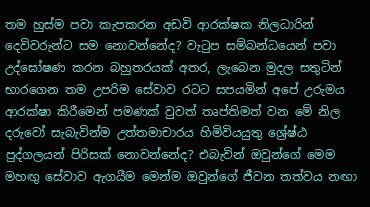තම හුස්ම පවා කැපකරන අඩවි ආරක්ෂක නිලධාරින් දෙවිවරුන්ට සම නොවන්නේද? වැටුප සම්බන්ධයෙන් පවා උද්ඝෝෂණ කරන බහුතරයක් අතර, ලැබෙන මුදල සතුටින් භාරගෙන තම උපරිම සේවාව රටට සපයමින් අපේ උරුමය ආරක්ෂා කිරීමෙන් පමණක් වුවත් තෘප්තිමත් වන මේ නිල දරුවෝ සැබැවින්ම උත්තමාචාරය හිමිවියයුතු ශ්‍රේෂ්ඨ පුද්ගලයන් පිරිසක් නොවන්නේද? එබැවින් ඔවුන්ගේ මෙම මහඟු සේවාව ඇගයීම මෙන්ම ඔවුන්ගේ ජීවන තත්වය නඟා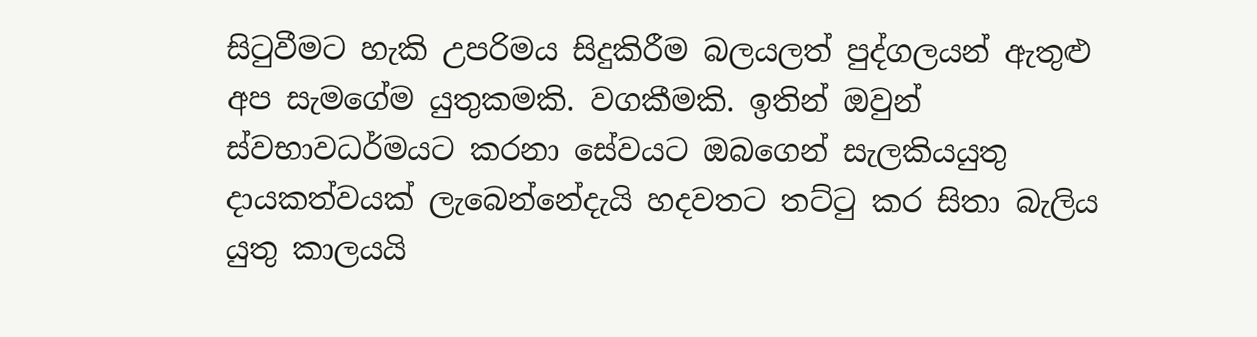සිටුවීමට හැකි උපරිමය සිදුකිරීම බලයලත් පුද්ගලයන් ඇතුළු අප සැමගේම යුතුකමකි. වගකීමකි. ඉතින් ඔවුන් ස්වභාවධර්මයට කරනා සේවයට ඔබගෙන් සැලකියයුතු දායකත්වයක් ලැබෙන්නේදැයි හදවතට තට්ටු කර සිතා බැලිය යුතු කාලයයි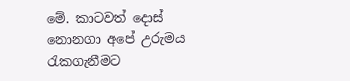මේ. කාටවත් දොස් නොනගා අපේ උරුමය රැකගැනීමට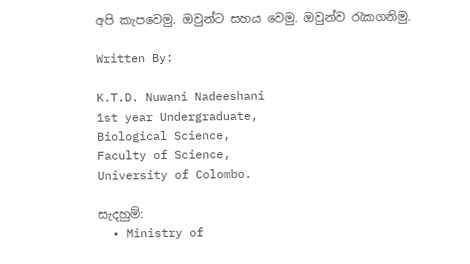අපි කැපවෙමු. ඔවුන්ට සහය වෙමු. ඔවුන්ව රැකගනිමු.

Written By:

K.T.D. Nuwani Nadeeshani
1st year Undergraduate,
Biological Science,
Faculty of Science,
University of Colombo.

සැදහුම්:
  • Ministry of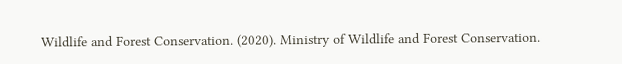Wildlife and Forest Conservation. (2020). Ministry of Wildlife and Forest Conservation.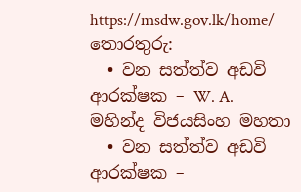https://msdw.gov.lk/home/
තොරතුරු:
  • වන සත්ත්ව අඩවි ආරක්ෂක – W. A. මහින්ද විජයසිංහ මහතා
  • වන සත්ත්ව අඩවි ආරක්ෂක –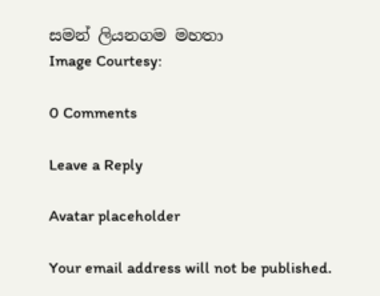සමන් ලියනගම මහතා
Image Courtesy:

0 Comments

Leave a Reply

Avatar placeholder

Your email address will not be published.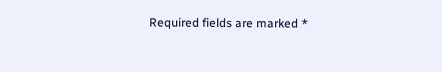Required fields are marked *